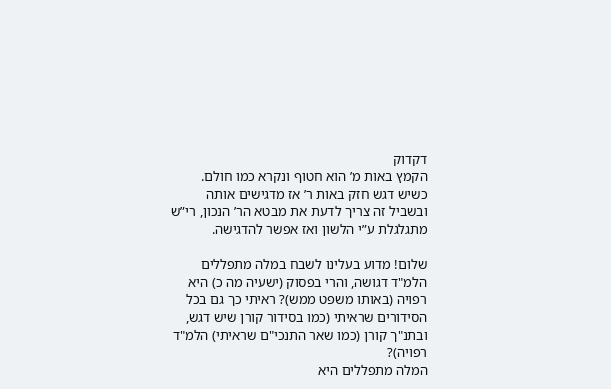דקדוק
הקמץ באות מ’ הוא חטוף ונקרא כמו חולם. כשיש דגש חזק באות ר’ אז מדגישים אותה ובשביל זה צריך לדעת את מבטא הר’ הנכון, רי”ש מתגלגלת ע”י הלשון ואז אפשר להדגישה.

שלום! מדוע בעלינו לשבח במלה מתפללים הלמ"ד דגושה, והרי בפסוק (ישעיה מה כ) היא רפויה (באותו משפט ממש)? ראיתי כך גם בכל הסידורים שראיתי (כמו בסידור קורן שיש דגש, ובתנ"ך קורן (כמו שאר התנכי"ם שראיתי) הלמ"ד רפויה)?
המלה מתפללים היא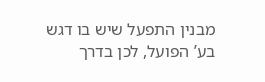מבנין התפעל שיש בו דגש בע’ הפועל, לכן בדרך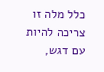כלל מלה זו צריכה להיות עם דגש,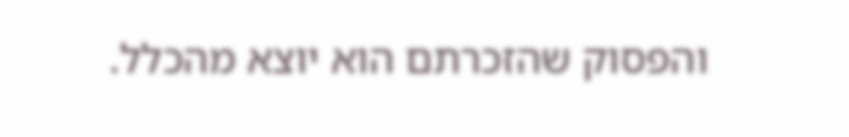והפסוק שהזכרתם הוא יוצא מהכלל.